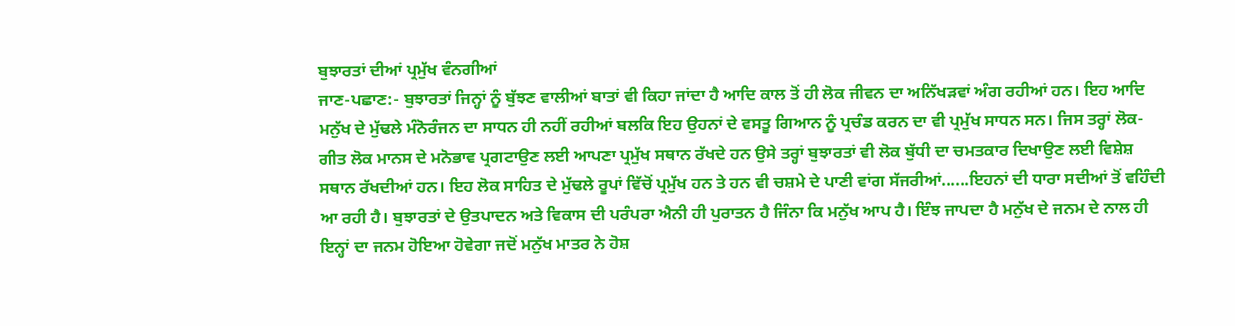ਬੁਝਾਰਤਾਂ ਦੀਆਂ ਪ੍ਰਮੁੱਖ ਵੰਨਗੀਆਂ
ਜਾਣ-ਪਛਾਣ:- ਬੁਝਾਰਤਾਂ ਜਿਨ੍ਹਾਂ ਨੂੰ ਬੁੱਝਣ ਵਾਲੀਆਂ ਬਾਤਾਂ ਵੀ ਕਿਹਾ ਜਾਂਦਾ ਹੈ ਆਦਿ ਕਾਲ ਤੋਂ ਹੀ ਲੋਕ ਜੀਵਨ ਦਾ ਅਨਿੱਖੜਵਾਂ ਅੰਗ ਰਹੀਆਂ ਹਨ। ਇਹ ਆਦਿ ਮਨੁੱਖ ਦੇ ਮੁੱਢਲੇ ਮੰਨੋਰੰਜਨ ਦਾ ਸਾਧਨ ਹੀ ਨਹੀਂ ਰਹੀਆਂ ਬਲਕਿ ਇਹ ਉਹਨਾਂ ਦੇ ਵਸਤੂ ਗਿਆਨ ਨੂੰ ਪ੍ਰਚੰਡ ਕਰਨ ਦਾ ਵੀ ਪ੍ਰਮੁੱਖ ਸਾਧਨ ਸਨ। ਜਿਸ ਤਰ੍ਹਾਂ ਲੋਕ-ਗੀਤ ਲੋਕ ਮਾਨਸ ਦੇ ਮਨੋਭਾਵ ਪ੍ਰਗਟਾਉਣ ਲਈ ਆਪਣਾ ਪ੍ਰਮੁੱਖ ਸਥਾਨ ਰੱਖਦੇ ਹਨ ਉਸੇ ਤਰ੍ਹਾਂ ਬੁਝਾਰਤਾਂ ਵੀ ਲੋਕ ਬੁੱਧੀ ਦਾ ਚਮਤਕਾਰ ਦਿਖਾਉਣ ਲਈ ਵਿਸ਼ੇਸ਼ ਸਥਾਨ ਰੱਖਦੀਆਂ ਹਨ। ਇਹ ਲੋਕ ਸਾਹਿਤ ਦੇ ਮੁੱਢਲੇ ਰੂਪਾਂ ਵਿੱਚੋਂ ਪ੍ਰਮੁੱਖ ਹਨ ਤੇ ਹਨ ਵੀ ਚਸ਼ਮੇ ਦੇ ਪਾਣੀ ਵਾਂਗ ਸੱਜਰੀਆਂ......ਇਹਨਾਂ ਦੀ ਧਾਰਾ ਸਦੀਆਂ ਤੋਂ ਵਹਿੰਦੀ ਆ ਰਹੀ ਹੈ। ਬੁਝਾਰਤਾਂ ਦੇ ਉਤਪਾਦਨ ਅਤੇ ਵਿਕਾਸ ਦੀ ਪਰੰਪਰਾ ਐਨੀ ਹੀ ਪੁਰਾਤਨ ਹੈ ਜਿੰਨਾ ਕਿ ਮਨੁੱਖ ਆਪ ਹੈ। ਇੰਝ ਜਾਪਦਾ ਹੈ ਮਨੁੱਖ ਦੇ ਜਨਮ ਦੇ ਨਾਲ ਹੀ ਇਨ੍ਹਾਂ ਦਾ ਜਨਮ ਹੋਇਆ ਹੋਵੇਗਾ ਜਦੋਂ ਮਨੁੱਖ ਮਾਤਰ ਨੇ ਹੋਸ਼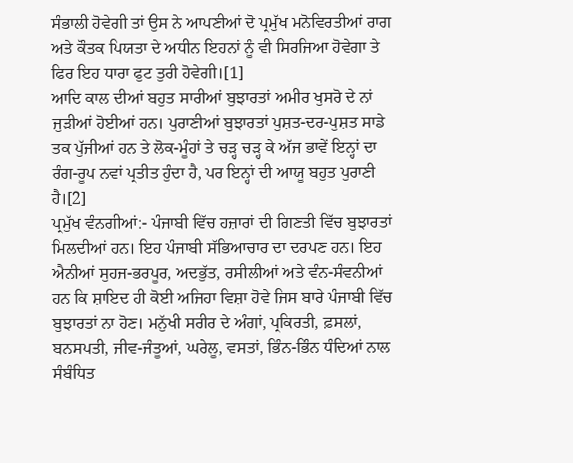ਸੰਭਾਲੀ ਹੋਵੇਗੀ ਤਾਂ ਉਸ ਨੇ ਆਪਣੀਆਂ ਦੋ ਪ੍ਰਮੁੱਖ ਮਨੋਵਿਰਤੀਆਂ ਰਾਗ ਅਤੇ ਕੌਤਕ ਪਿਯਤਾ ਦੇ ਅਧੀਨ ਇਹਨਾਂ ਨੂੰ ਵੀ ਸਿਰਜਿਆ ਹੋਵੇਗਾ ਤੇ ਫਿਰ ਇਹ ਧਾਰਾ ਫੁਟ ਤੁਰੀ ਹੋਵੇਗੀ।[1]
ਆਦਿ ਕਾਲ ਦੀਆਂ ਬਹੁਤ ਸਾਰੀਆਂ ਬੁਝਾਰਤਾਂ ਅਮੀਰ ਖੁਸਰੋ ਦੇ ਨਾਂ ਜੁੜੀਆਂ ਹੋਈਆਂ ਹਨ। ਪੁਰਾਣੀਆਂ ਬੁਝਾਰਤਾਂ ਪੁਸ਼ਤ-ਦਰ-ਪੁਸ਼ਤ ਸਾਡੇ ਤਕ ਪੁੱਜੀਆਂ ਹਨ ਤੇ ਲੋਕ-ਮੂੰਹਾਂ ਤੇ ਚੜ੍ਹ ਚੜ੍ਹ ਕੇ ਅੱਜ ਭਾਵੇਂ ਇਨ੍ਹਾਂ ਦਾ ਰੰਗ-ਰੂਪ ਨਵਾਂ ਪ੍ਰਤੀਤ ਹੁੰਦਾ ਹੈ, ਪਰ ਇਨ੍ਹਾਂ ਦੀ ਆਯੂ ਬਹੁਤ ਪੁਰਾਣੀ ਹੈ।[2]
ਪ੍ਰਮੁੱਖ ਵੰਨਗੀਆਂ:- ਪੰਜਾਬੀ ਵਿੱਚ ਹਜ਼ਾਰਾਂ ਦੀ ਗਿਣਤੀ ਵਿੱਚ ਬੁਝਾਰਤਾਂ ਮਿਲਦੀਆਂ ਹਨ। ਇਹ ਪੰਜਾਬੀ ਸੱਭਿਆਚਾਰ ਦਾ ਦਰਪਣ ਹਨ। ਇਹ ਐਨੀਆਂ ਸੁਹਜ-ਭਰਪੂਰ, ਅਦਭੁੱਤ, ਰਸੀਲੀਆਂ ਅਤੇ ਵੰਨ-ਸੰਵਨੀਆਂ ਹਨ ਕਿ ਸ਼ਾਇਦ ਹੀ ਕੋਈ ਅਜਿਹਾ ਵਿਸ਼ਾ ਹੋਵੇ ਜਿਸ ਬਾਰੇ ਪੰਜਾਬੀ ਵਿੱਚ ਬੁਝਾਰਤਾਂ ਨਾ ਹੋਣ। ਮਨੁੱਖੀ ਸਰੀਰ ਦੇ ਅੰਗਾਂ, ਪ੍ਰਕਿਰਤੀ, ਫ਼ਸਲਾਂ, ਬਨਸਪਤੀ, ਜੀਵ-ਜੰਤੂਆਂ, ਘਰੇਲੂ, ਵਸਤਾਂ, ਭਿੰਨ-ਭਿੰਨ ਧੰਦਿਆਂ ਨਾਲ ਸੰਬੰਧਿਤ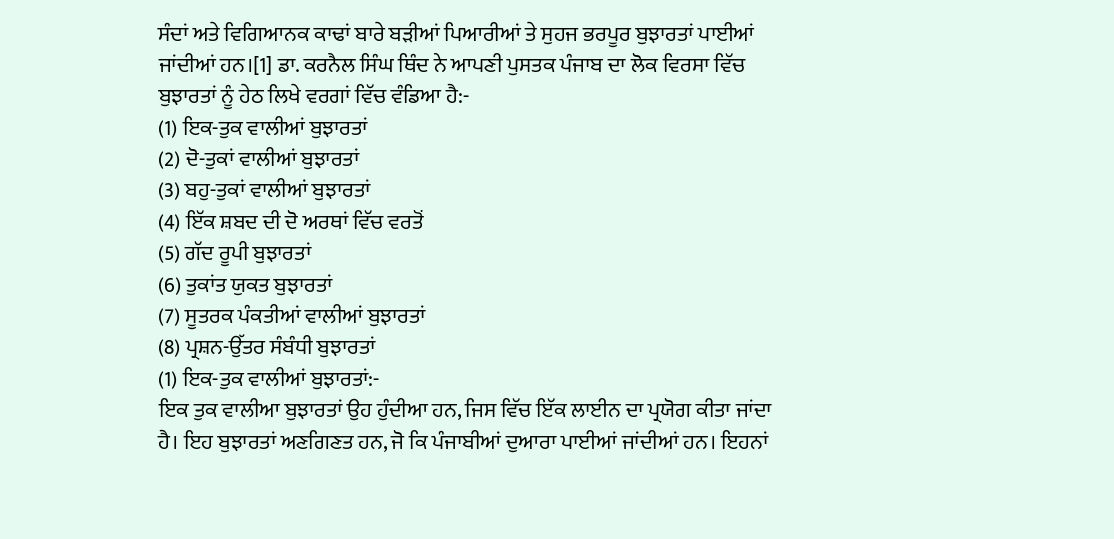ਸੰਦਾਂ ਅਤੇ ਵਿਗਿਆਨਕ ਕਾਢਾਂ ਬਾਰੇ ਬੜੀਆਂ ਪਿਆਰੀਆਂ ਤੇ ਸੁਹਜ ਭਰਪੂਰ ਬੁਝਾਰਤਾਂ ਪਾਈਆਂ ਜਾਂਦੀਆਂ ਹਨ।[1] ਡਾ. ਕਰਨੈਲ ਸਿੰਘ ਥਿੰਦ ਨੇ ਆਪਣੀ ਪੁਸਤਕ ਪੰਜਾਬ ਦਾ ਲੋਕ ਵਿਰਸਾ ਵਿੱਚ ਬੁਝਾਰਤਾਂ ਨੂੰ ਹੇਠ ਲਿਖੇ ਵਰਗਾਂ ਵਿੱਚ ਵੰਡਿਆ ਹੈ:-
(1) ਇਕ-ਤੁਕ ਵਾਲੀਆਂ ਬੁਝਾਰਤਾਂ
(2) ਦੋ-ਤੁਕਾਂ ਵਾਲੀਆਂ ਬੁਝਾਰਤਾਂ
(3) ਬਹੁ-ਤੁਕਾਂ ਵਾਲੀਆਂ ਬੁਝਾਰਤਾਂ
(4) ਇੱਕ ਸ਼ਬਦ ਦੀ ਦੋ ਅਰਥਾਂ ਵਿੱਚ ਵਰਤੋਂ
(5) ਗੱਦ ਰੂਪੀ ਬੁਝਾਰਤਾਂ
(6) ਤੁਕਾਂਤ ਯੁਕਤ ਬੁਝਾਰਤਾਂ
(7) ਸੂਤਰਕ ਪੰਕਤੀਆਂ ਵਾਲੀਆਂ ਬੁਝਾਰਤਾਂ
(8) ਪ੍ਰਸ਼ਨ-ਉੱਤਰ ਸੰਬੰਧੀ ਬੁਝਾਰਤਾਂ
(1) ਇਕ-ਤੁਕ ਵਾਲੀਆਂ ਬੁਝਾਰਤਾਂ:-
ਇਕ ਤੁਕ ਵਾਲੀਆ ਬੁਝਾਰਤਾਂ ਉਹ ਹੁੰਦੀਆ ਹਨ, ਜਿਸ ਵਿੱਚ ਇੱਕ ਲਾਈਨ ਦਾ ਪ੍ਰਯੋਗ ਕੀਤਾ ਜਾਂਦਾ ਹੈ। ਇਹ ਬੁਝਾਰਤਾਂ ਅਣਗਿਣਤ ਹਨ, ਜੋ ਕਿ ਪੰਜਾਬੀਆਂ ਦੁਆਰਾ ਪਾਈਆਂ ਜਾਂਦੀਆਂ ਹਨ। ਇਹਨਾਂ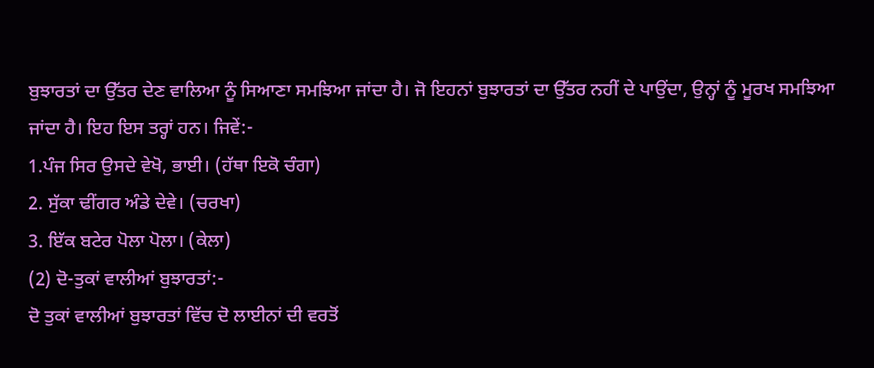ਬੁਝਾਰਤਾਂ ਦਾ ਉੱਤਰ ਦੇਣ ਵਾਲਿਆ ਨੂੰ ਸਿਆਣਾ ਸਮਝਿਆ ਜਾਂਦਾ ਹੈ। ਜੋ ਇਹਨਾਂ ਬੁਝਾਰਤਾਂ ਦਾ ਉੱਤਰ ਨਹੀਂ ਦੇ ਪਾਉਂਦਾ, ਉਨ੍ਹਾਂ ਨੂੰ ਮੂਰਖ ਸਮਝਿਆ ਜਾਂਦਾ ਹੈ। ਇਹ ਇਸ ਤਰ੍ਹਾਂ ਹਨ। ਜਿਵੇਂ:-
1.ਪੰਜ ਸਿਰ ਉਸਦੇ ਵੇਖੋ, ਭਾਈ। (ਹੱਥਾ ਇਕੋ ਚੰਗਾ)
2. ਸੁੱਕਾ ਢੀਂਗਰ ਅੰਡੇ ਦੇਵੇ। (ਚਰਖਾ)
3. ਇੱਕ ਬਟੇਰ ਪੋਲਾ ਪੋਲਾ। (ਕੇਲਾ)
(2) ਦੋ-ਤੁਕਾਂ ਵਾਲੀਆਂ ਬੁਝਾਰਤਾਂ:-
ਦੋ ਤੁਕਾਂ ਵਾਲੀਆਂ ਬੁਝਾਰਤਾਂ ਵਿੱਚ ਦੋ ਲਾਈਨਾਂ ਦੀ ਵਰਤੋਂ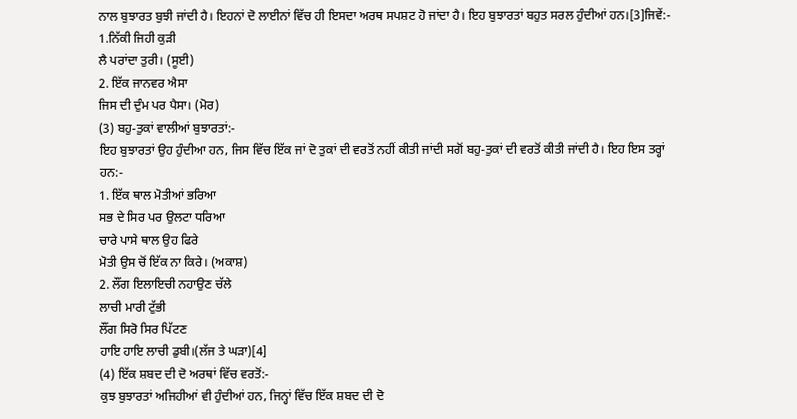ਨਾਲ ਬੁਝਾਰਤ ਬੁਝੀ ਜਾਂਦੀ ਹੈ। ਇਹਨਾਂ ਦੋ ਲਾਈਨਾਂ ਵਿੱਚ ਹੀ ਇਸਦਾ ਅਰਥ ਸਪਸ਼ਟ ਹੋ ਜਾਂਦਾ ਹੈ। ਇਹ ਬੁਝਾਰਤਾਂ ਬਹੁਤ ਸਰਲ ਹੁੰਦੀਆਂ ਹਨ।[3]ਜਿਵੇਂ:-
1.ਨਿੱਕੀ ਜਿਹੀ ਕੁੜੀ
ਲੈ ਪਰਾਂਦਾ ਤੁਰੀ। (ਸੂਈ)
2. ਇੱਕ ਜਾਨਵਰ ਐਸਾ
ਜਿਸ ਦੀ ਦੁੰਮ ਪਰ ਪੈਸਾ। (ਮੋਰ)
(3) ਬਹੁ-ਤੁਕਾਂ ਵਾਲੀਆਂ ਬੁਝਾਰਤਾਂ:-
ਇਹ ਬੁਝਾਰਤਾਂ ਉਹ ਹੁੰਦੀਆ ਹਨ, ਜਿਸ ਵਿੱਚ ਇੱਕ ਜਾਂ ਦੋ ਤੁਕਾਂ ਦੀ ਵਰਤੋਂ ਨਹੀਂ ਕੀਤੀ ਜਾਂਦੀ ਸਗੋਂ ਬਹੁ-ਤੁਕਾਂ ਦੀ ਵਰਤੋਂ ਕੀਤੀ ਜਾਂਦੀ ਹੈ। ਇਹ ਇਸ ਤਰ੍ਹਾਂ ਹਨ:-
1. ਇੱਕ ਥਾਲ ਮੋਤੀਆਂ ਭਰਿਆ
ਸਭ ਦੇ ਸਿਰ ਪਰ ਉਲਟਾ ਧਰਿਆ
ਚਾਰੇ ਪਾਸੇ ਥਾਲ ਉਹ ਫਿਰੇ
ਮੋਤੀ ਉਸ ਚੋਂ ਇੱਕ ਨਾ ਕਿਰੇ। (ਅਕਾਸ਼)
2. ਲੌਂਗ ਇਲਾਇਚੀ ਨਹਾਉਣ ਚੱਲੇ
ਲਾਚੀ ਮਾਰੀ ਟੁੱਭੀ
ਲੌਂਗ ਸਿਰੋ ਸਿਰ ਪਿੱਟਣ
ਹਾਇ ਹਾਇ ਲਾਚੀ ਡੁਬੀ।(ਲੱਜ ਤੇ ਘੜਾ)[4]
(4) ਇੱਕ ਸ਼ਬਦ ਦੀ ਦੋ ਅਰਥਾਂ ਵਿੱਚ ਵਰਤੋਂ:-
ਕੁਝ ਬੁਝਾਰਤਾਂ ਅਜਿਹੀਆਂ ਵੀ ਹੁੰਦੀਆਂ ਹਨ, ਜਿਨ੍ਹਾਂ ਵਿੱਚ ਇੱਕ ਸ਼ਬਦ ਦੀ ਦੋ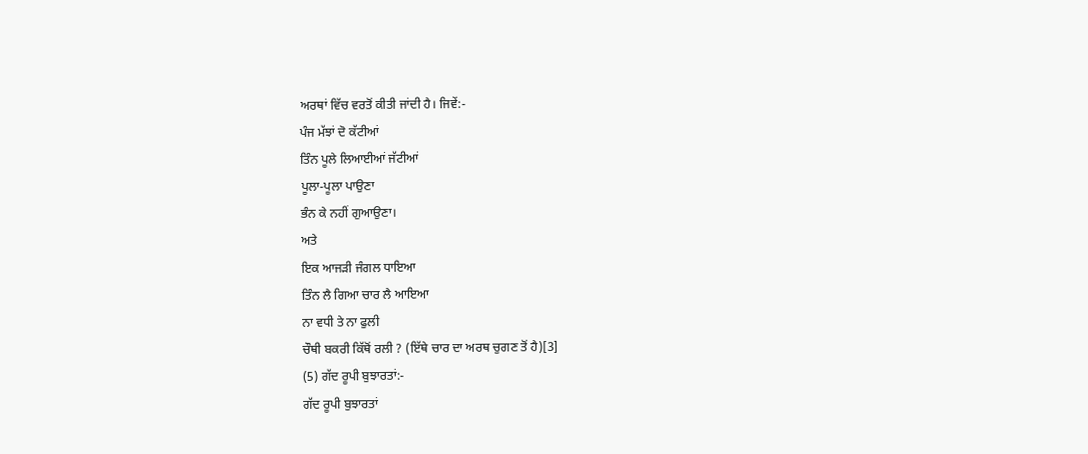ਅਰਥਾਂ ਵਿੱਚ ਵਰਤੋਂ ਕੀਤੀ ਜਾਂਦੀ ਹੈ। ਜਿਵੇਂ:-
ਪੰਜ ਮੱਝਾਂ ਦੋ ਕੱਟੀਆਂ
ਤਿੰਨ ਪੂਲੇ ਲਿਆਈਆਂ ਜੱਟੀਆਂ
ਪੂਲਾ-ਪੂਲਾ ਪਾਉਣਾ
ਭੰਨ ਕੇ ਨਹੀਂ ਗੁਆਉਣਾ।
ਅਤੇ
ਇਕ ਆਜੜੀ ਜੰਗਲ ਧਾਇਆ
ਤਿੰਨ ਲੈ ਗਿਆ ਚਾਰ ਲੈ ਆਇਆ
ਨਾ ਵਧੀ ਤੇ ਨਾ ਫੁਲੀ
ਚੌਥੀ ਬਕਰੀ ਕਿੱਥੋਂ ਰਲੀ ? (ਇੱਥੇ ਚਾਰ ਦਾ ਅਰਥ ਚੁਗਣ ਤੋਂ ਹੈ)[3]
(5) ਗੱਦ ਰੂਪੀ ਬੁਝਾਰਤਾਂ:-
ਗੱਦ ਰੂਪੀ ਬੁਝਾਰਤਾਂ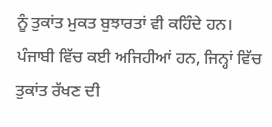ਨੂੰ ਤੁਕਾਂਤ ਮੁਕਤ ਬੁਝਾਰਤਾਂ ਵੀ ਕਹਿੰਦੇ ਹਨ। ਪੰਜਾਬੀ ਵਿੱਚ ਕਈ ਅਜਿਹੀਆਂ ਹਨ, ਜਿਨ੍ਹਾਂ ਵਿੱਚ ਤੁਕਾਂਤ ਰੱਖਣ ਦੀ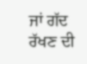ਜਾਂ ਗੱਦ ਰੱਖਣ ਦੀ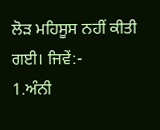ਲੋੜ ਮਹਿਸੂਸ ਨਹੀਂ ਕੀਤੀ ਗਈ। ਜਿਵੇਂ:-
1.ਅੰਨੀ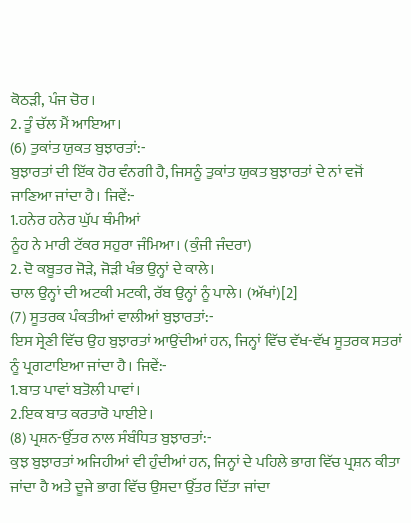ਕੋਠੜੀ, ਪੰਜ ਚੋਰ।
2. ਤੂੰ ਚੱਲ ਮੈਂ ਆਇਆ।
(6) ਤੁਕਾਂਤ ਯੁਕਤ ਬੁਝਾਰਤਾਂ:-
ਬੁਝਾਰਤਾਂ ਦੀ ਇੱਕ ਹੋਰ ਵੰਨਗੀ ਹੈ, ਜਿਸਨੂੰ ਤੁਕਾਂਤ ਯੁਕਤ ਬੁਝਾਰਤਾਂ ਦੇ ਨਾਂ ਵਜੋਂ ਜਾਣਿਆ ਜਾਂਦਾ ਹੈ। ਜਿਵੇਂ:-
1.ਹਨੇਰ ਹਨੇਰ ਘੁੱਪ ਥੰਮੀਆਂ
ਨੂੰਹ ਨੇ ਮਾਰੀ ਟੱਕਰ ਸਹੁਰਾ ਜੰਮਿਆ। (ਕੁੰਜੀ ਜੰਦਰਾ)
2. ਦੋ ਕਬੂਤਰ ਜੋੜੇ, ਜੋੜੀ ਖੰਭ ਉਨ੍ਹਾਂ ਦੇ ਕਾਲੇ।
ਚਾਲ ਉਨ੍ਹਾਂ ਦੀ ਅਟਕੀ ਮਟਕੀ, ਰੱਬ ਉਨ੍ਹਾਂ ਨੂੰ ਪਾਲੇ। (ਅੱਖਾਂ)[2]
(7) ਸੂਤਰਕ ਪੰਕਤੀਆਂ ਵਾਲੀਆਂ ਬੁਝਾਰਤਾਂ:-
ਇਸ ਸ੍ਰੇਣੀ ਵਿੱਚ ਉਹ ਬੁਝਾਰਤਾਂ ਆਉਂਦੀਆਂ ਹਨ, ਜਿਨ੍ਹਾਂ ਵਿੱਚ ਵੱਖ-ਵੱਖ ਸੂਤਰਕ ਸਤਰਾਂ ਨੂੰ ਪ੍ਰਗਟਾਇਆ ਜਾਂਦਾ ਹੈ। ਜਿਵੇਂ:-
1.ਬਾਤ ਪਾਵਾਂ ਬਤੋਲੀ ਪਾਵਾਂ।
2.ਇਕ ਬਾਤ ਕਰਤਾਰੋ ਪਾਈਏ।
(8) ਪ੍ਰਸ਼ਨ-ਉੱਤਰ ਨਾਲ ਸੰਬੰਧਿਤ ਬੁਝਾਰਤਾਂ:-
ਕੁਝ ਬੁਝਾਰਤਾਂ ਅਜਿਹੀਆਂ ਵੀ ਹੁੰਦੀਆਂ ਹਨ, ਜਿਨ੍ਹਾਂ ਦੇ ਪਹਿਲੇ ਭਾਗ ਵਿੱਚ ਪ੍ਰਸ਼ਨ ਕੀਤਾ ਜਾਂਦਾ ਹੈ ਅਤੇ ਦੂਜੇ ਭਾਗ ਵਿੱਚ ਉਸਦਾ ਉੱਤਰ ਦਿੱਤਾ ਜਾਂਦਾ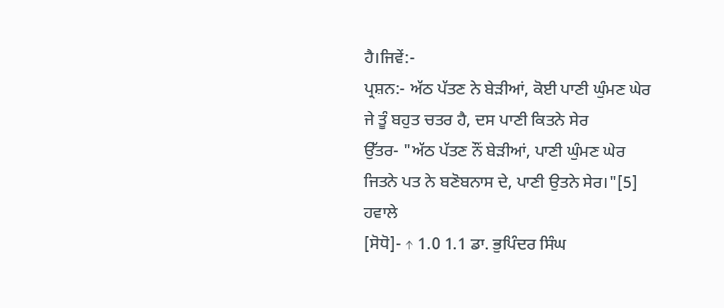ਹੈ।ਜਿਵੇਂ:-
ਪ੍ਰਸ਼ਨ:- ਅੱਠ ਪੱਤਣ ਨੇ ਬੇੜੀਆਂ, ਕੋਈ ਪਾਣੀ ਘੁੰਮਣ ਘੇਰ
ਜੇ ਤੂੰ ਬਹੁਤ ਚਤਰ ਹੈ, ਦਸ ਪਾਣੀ ਕਿਤਨੇ ਸੇਰ
ਉੱਤਰ- "ਅੱਠ ਪੱਤਣ ਨੌਂ ਬੇੜੀਆਂ, ਪਾਣੀ ਘੁੰਮਣ ਘੇਰ
ਜਿਤਨੇ ਪਤ ਨੇ ਬਣੋਬਨਾਸ ਦੇ, ਪਾਣੀ ਉਤਨੇ ਸੇਰ।"[5]
ਹਵਾਲੇ
[ਸੋਧੋ]- ↑ 1.0 1.1 ਡਾ. ਭੁਪਿੰਦਰ ਸਿੰਘ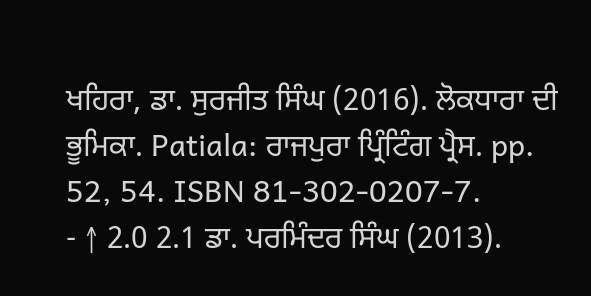ਖਹਿਰਾ, ਡਾ. ਸੁਰਜੀਤ ਸਿੰਘ (2016). ਲੋਕਧਾਰਾ ਦੀ ਭੂਮਿਕਾ. Patiala: ਰਾਜਪੁਰਾ ਪ੍ਰਿੰਟਿੰਗ ਪ੍ਰੈਸ. pp. 52, 54. ISBN 81-302-0207-7.
- ↑ 2.0 2.1 ਡਾ. ਪਰਮਿੰਦਰ ਸਿੰਘ (2013).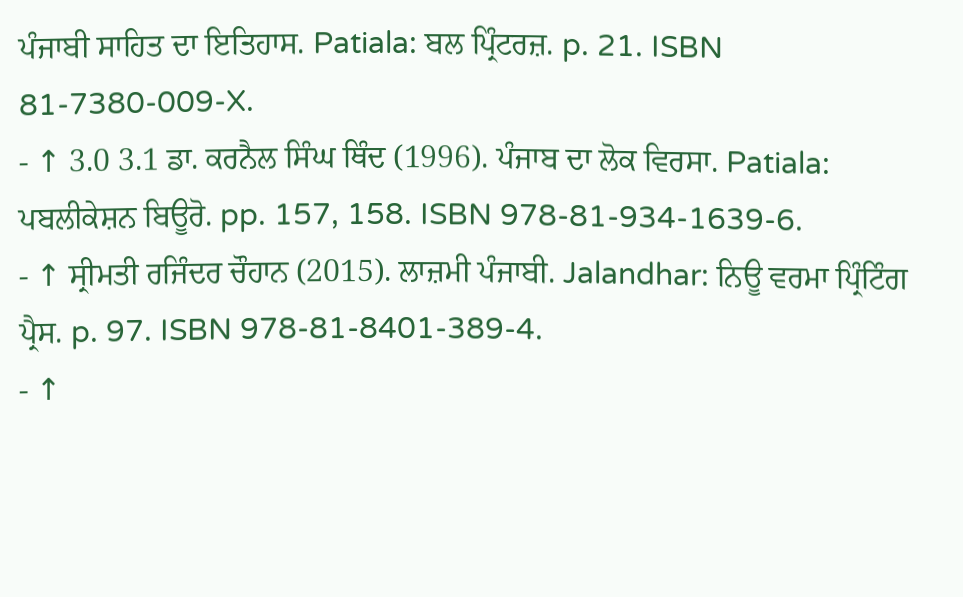ਪੰਜਾਬੀ ਸਾਹਿਤ ਦਾ ਇਤਿਹਾਸ. Patiala: ਬਲ ਪ੍ਰਿੰਟਰਜ਼. p. 21. ISBN 81-7380-009-X.
- ↑ 3.0 3.1 ਡਾ. ਕਰਨੈਲ ਸਿੰਘ ਥਿੰਦ (1996). ਪੰਜਾਬ ਦਾ ਲੋਕ ਵਿਰਸਾ. Patiala: ਪਬਲੀਕੇਸ਼ਨ ਬਿਊਰੋ. pp. 157, 158. ISBN 978-81-934-1639-6.
- ↑ ਸ੍ਰੀਮਤੀ ਰਜਿੰਦਰ ਚੌਹਾਨ (2015). ਲਾਜ਼ਮੀ ਪੰਜਾਬੀ. Jalandhar: ਨਿਊ ਵਰਮਾ ਪ੍ਰਿੰਟਿੰਗ ਪ੍ਰੈਸ. p. 97. ISBN 978-81-8401-389-4.
- ↑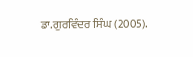ਡਾ.ਗੁਰਵਿੰਦਰ ਸਿੰਘ (2005).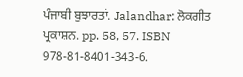ਪੰਜਾਬੀ ਬੁਝਾਰਤਾਂ. Jalandhar: ਲੋਕਗੀਤ ਪ੍ਰਕਾਸ਼ਨ. pp. 58, 57. ISBN 978-81-8401-343-6.